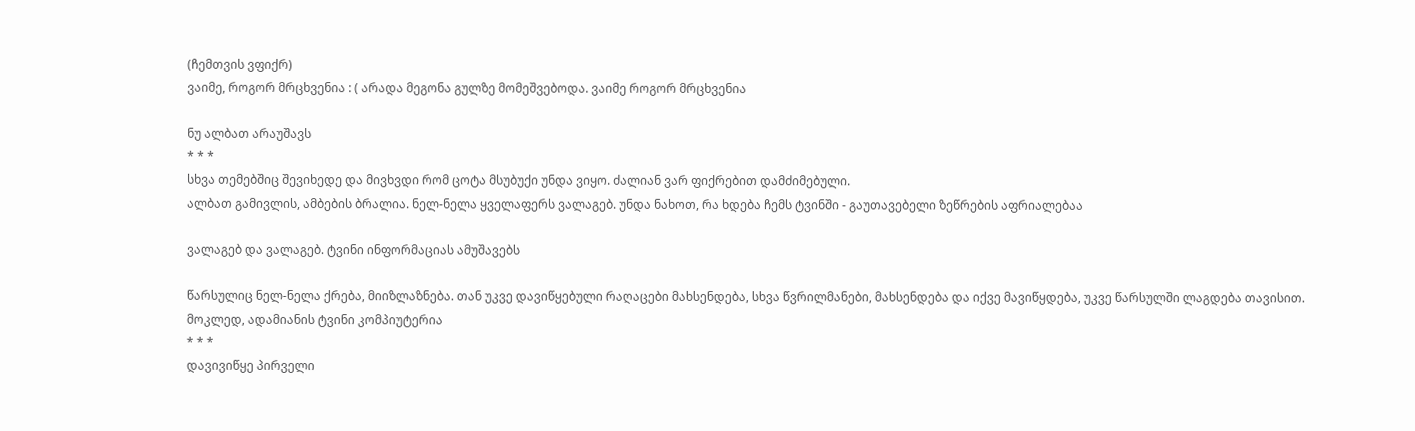(ჩემთვის ვფიქრ)
ვაიმე, როგორ მრცხვენია : ( არადა მეგონა გულზე მომეშვებოდა. ვაიმე როგორ მრცხვენია

ნუ ალბათ არაუშავს
* * *
სხვა თემებშიც შევიხედე და მივხვდი რომ ცოტა მსუბუქი უნდა ვიყო. ძალიან ვარ ფიქრებით დამძიმებული.
ალბათ გამივლის, ამბების ბრალია. ნელ-ნელა ყველაფერს ვალაგებ. უნდა ნახოთ, რა ხდება ჩემს ტვინში - გაუთავებელი ზეწრების აფრიალებაა

ვალაგებ და ვალაგებ. ტვინი ინფორმაციას ამუშავებს

წარსულიც ნელ-ნელა ქრება, მიიზლაზნება. თან უკვე დავიწყებული რაღაცები მახსენდება, სხვა წვრილმანები, მახსენდება და იქვე მავიწყდება, უკვე წარსულში ლაგდება თავისით.
მოკლედ, ადამიანის ტვინი კომპიუტერია
* * *
დავივიწყე პირველი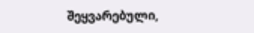შეყვარებული,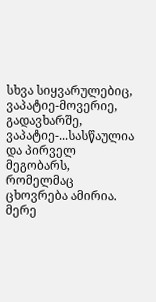სხვა სიყვარულებიც, ვაპატიე-მოვერიე, გადავხარშე, ვაპატიე-...სასწაულია და პირველ მეგობარს, რომელმაც ცხოვრება ამირია. მერე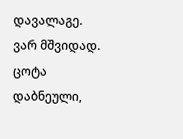დავალაგე.
ვარ მშვიდად. ცოტა დაბნეული,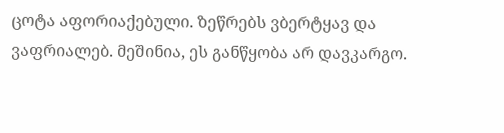ცოტა აფორიაქებული. ზეწრებს ვბერტყავ და ვაფრიალებ. მეშინია, ეს განწყობა არ დავკარგო.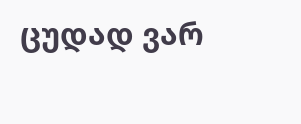ცუდად ვარ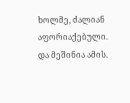ხოლმე, ძალიან აფორიაქებული. და მეშინია ამის.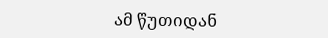ამ წუთიდან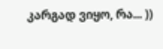კარგად ვიყო, რა... ))